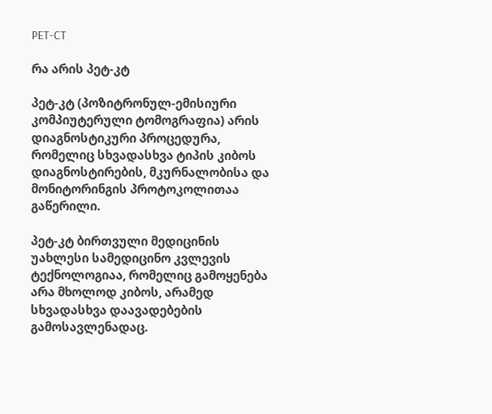PET-CT

რა არის პეტ-კტ

პეტ-კტ (პოზიტრონულ-ემისიური კომპიუტერული ტომოგრაფია) არის დიაგნოსტიკური პროცედურა, რომელიც სხვადასხვა ტიპის კიბოს დიაგნოსტირების, მკურნალობისა და მონიტორინგის პროტოკოლითაა გაწერილი.

პეტ-კტ ბირთვული მედიცინის უახლესი სამედიცინო კვლევის ტექნოლოგიაა, რომელიც გამოყენება არა მხოლოდ კიბოს, არამედ სხვადასხვა დაავადებების გამოსავლენადაც.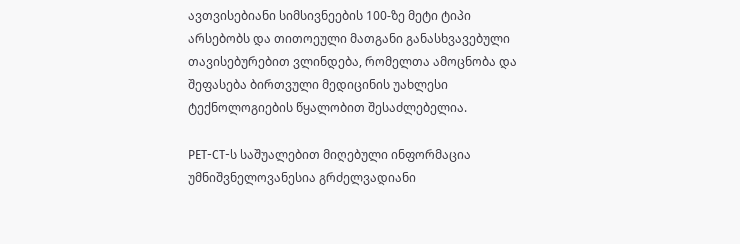ავთვისებიანი სიმსივნეების 100-ზე მეტი ტიპი არსებობს და თითოეული მათგანი განასხვავებული თავისებურებით ვლინდება, რომელთა ამოცნობა და შეფასება ბირთვული მედიცინის უახლესი ტექნოლოგიების წყალობით შესაძლებელია.

PET-CT-ს საშუალებით მიღებული ინფორმაცია უმნიშვნელოვანესია გრძელვადიანი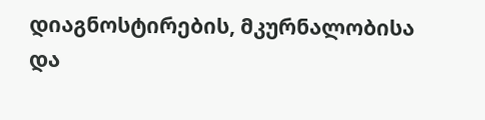დიაგნოსტირების, მკურნალობისა და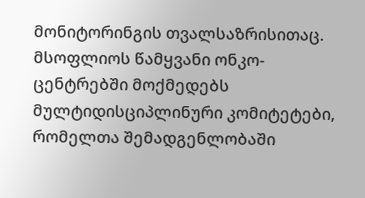მონიტორინგის თვალსაზრისითაც. მსოფლიოს წამყვანი ონკო-ცენტრებში მოქმედებს მულტიდისციპლინური კომიტეტები, რომელთა შემადგენლობაში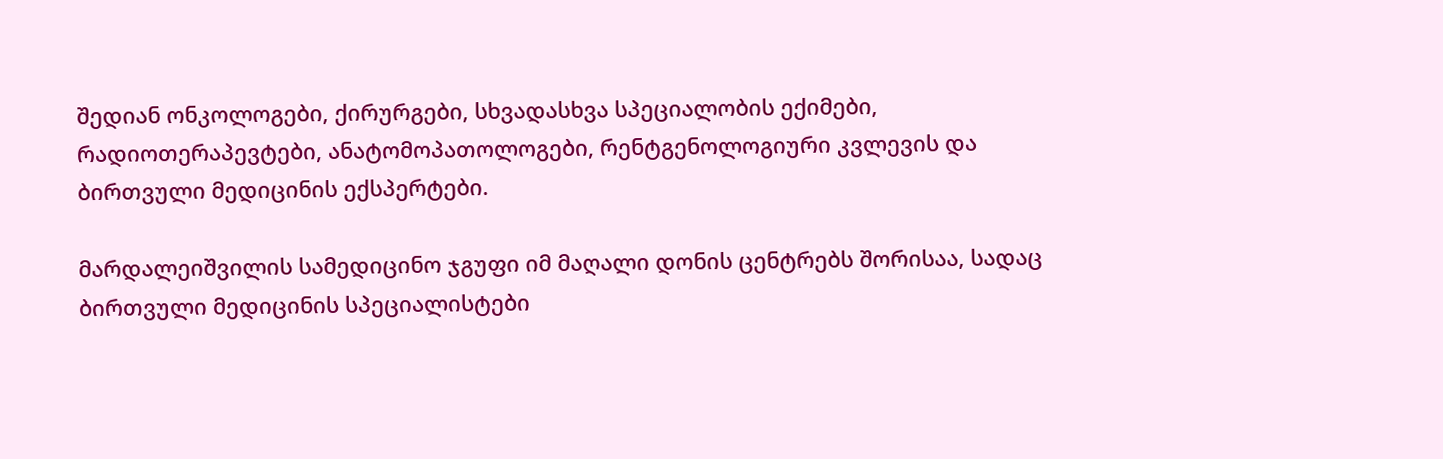შედიან ონკოლოგები, ქირურგები, სხვადასხვა სპეციალობის ექიმები, რადიოთერაპევტები, ანატომოპათოლოგები, რენტგენოლოგიური კვლევის და ბირთვული მედიცინის ექსპერტები.

მარდალეიშვილის სამედიცინო ჯგუფი იმ მაღალი დონის ცენტრებს შორისაა, სადაც ბირთვული მედიცინის სპეციალისტები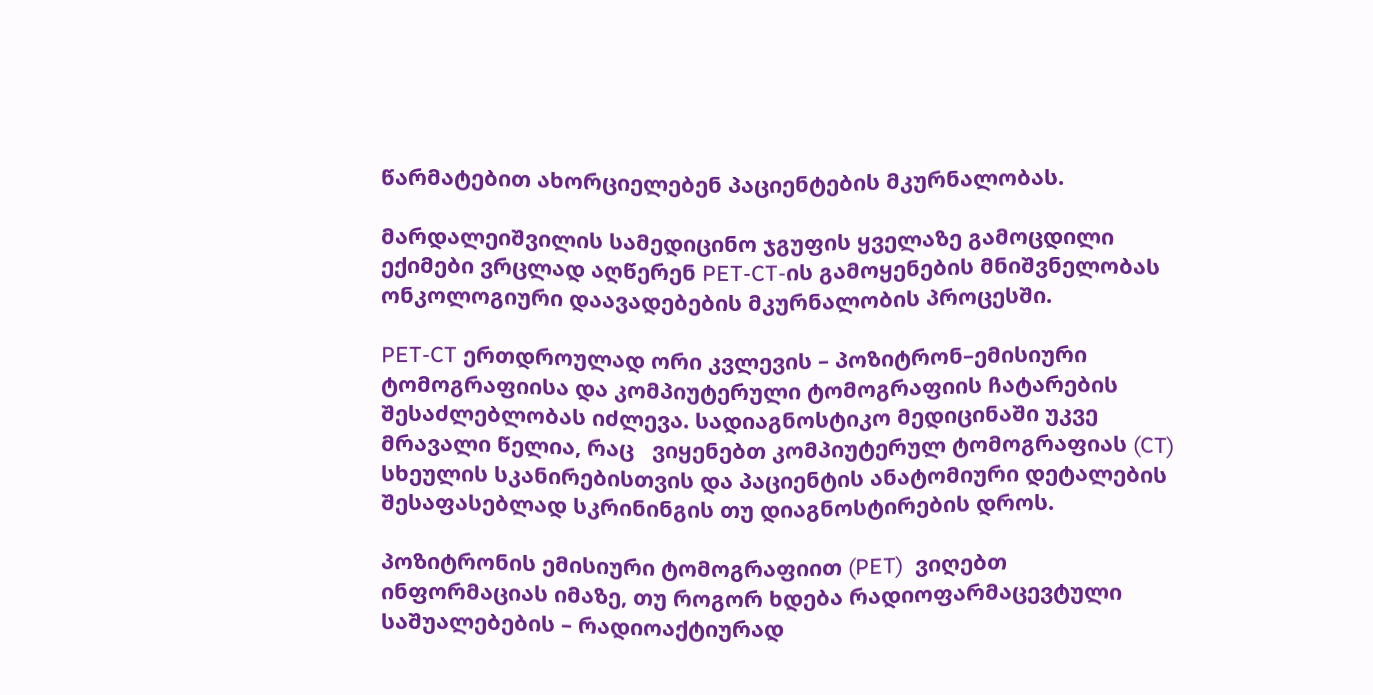წარმატებით ახორციელებენ პაციენტების მკურნალობას.

მარდალეიშვილის სამედიცინო ჯგუფის ყველაზე გამოცდილი ექიმები ვრცლად აღწერენ PET-CT-ის გამოყენების მნიშვნელობას ონკოლოგიური დაავადებების მკურნალობის პროცესში.

PET-CT ერთდროულად ორი კვლევის – პოზიტრონ–ემისიური ტომოგრაფიისა და კომპიუტერული ტომოგრაფიის ჩატარების შესაძლებლობას იძლევა. სადიაგნოსტიკო მედიცინაში უკვე მრავალი წელია, რაც   ვიყენებთ კომპიუტერულ ტომოგრაფიას (CT) სხეულის სკანირებისთვის და პაციენტის ანატომიური დეტალების შესაფასებლად სკრინინგის თუ დიაგნოსტირების დროს.

პოზიტრონის ემისიური ტომოგრაფიით (PET)  ვიღებთ ინფორმაციას იმაზე, თუ როგორ ხდება რადიოფარმაცევტული საშუალებების – რადიოაქტიურად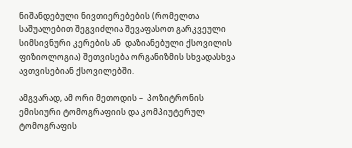ნიშანდებული ნივთიერებების (რომელთა საშუალებით შეგვიძლია შევაფასოთ გარკვეული სიმსივნური კერების ან  დაზიანებული ქსოვილის ფიზიოლოგია) შეთვისება ორგანიზმის სხვადასხვა ავთვისებიან ქსოვილებში.

ამგვარად, ამ ორი მეთოდის –  პოზიტრონის ემისიური ტომოგრაფიის და კომპიუტერულ ტომოგრაფის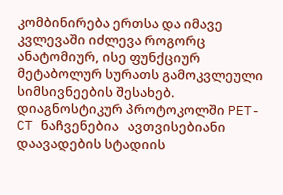კომბინირება ერთსა და იმავე კვლევაში იძლევა როგორც ანატომიურ, ისე ფუნქციურ მეტაბოლურ სურათს გამოკვლეული სიმსივნეების შესახებ. დიაგნოსტიკურ პროტოკოლში PET-CT ნაჩვენებია   ავთვისებიანი დაავადების სტადიის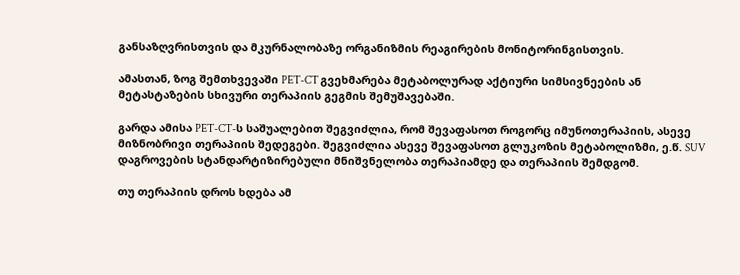განსაზღვრისთვის და მკურნალობაზე ორგანიზმის რეაგირების მონიტორინგისთვის.

ამასთან, ზოგ შემთხვევაში PET-CT გვეხმარება მეტაბოლურად აქტიური სიმსივნეების ან მეტასტაზების სხივური თერაპიის გეგმის შემუშავებაში.

გარდა ამისა PET-CT-ს საშუალებით შეგვიძლია, რომ შევაფასოთ როგორც იმუნოთერაპიის, ასევე მიზნობრივი თერაპიის შედეგები. შეგვიძლია ასევე შევაფასოთ გლუკოზის მეტაბოლიზმი, ე.წ. SUV  დაგროვების სტანდარტიზირებული მნიშვნელობა თერაპიამდე და თერაპიის შემდგომ.

თუ თერაპიის დროს ხდება ამ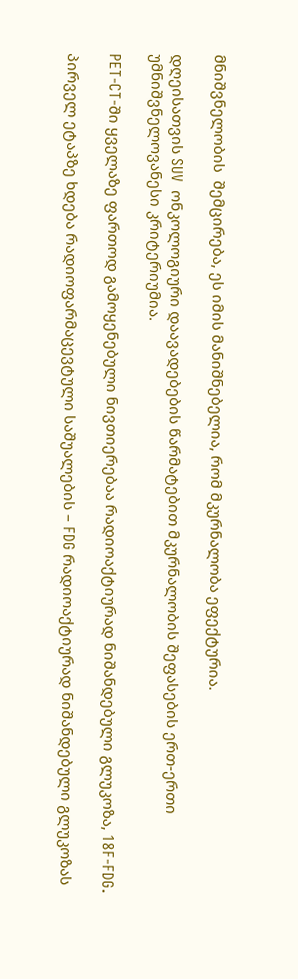მნიშვნელობის  შემცირება, ეს იმის მანიშნებელია, რომ მკურნალობა ეფექტურია.

დღეისათვის SUV  ონკოლოგიური დაავადებების წარმატებით მკურნალობის შეფასების ერთ-ერთი უმნიშვნელოვანესი კრიტერიუმია.

PET-CT-ში ყველაზე ფართოდ გამოყენებული ნივთიერებაა რადიოაქტიურად ნიშანდებული გლუკოზა, 18F-FDG.

პირველ ეტაპზე ხდება რადიოფარმაცევტული საშუალების – FDG რადიოაქტიურად ნიშანდებული გლუკოზას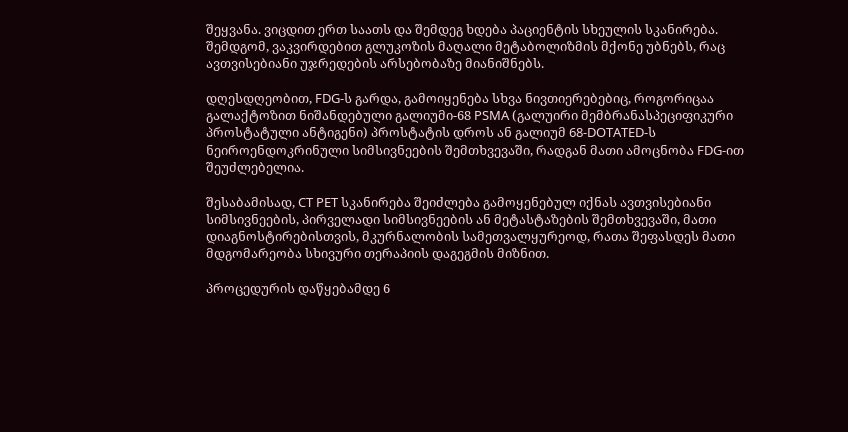შეყვანა. ვიცდით ერთ საათს და შემდეგ ხდება პაციენტის სხეულის სკანირება. შემდგომ, ვაკვირდებით გლუკოზის მაღალი მეტაბოლიზმის მქონე უბნებს, რაც ავთვისებიანი უჯრედების არსებობაზე მიანიშნებს.

დღესდღეობით, FDG-ს გარდა, გამოიყენება სხვა ნივთიერებებიც, როგორიცაა გალაქტოზით ნიშანდებული გალიუმი-68 PSMA (გალუირი მემბრანასპეციფიკური პროსტატული ანტიგენი) პროსტატის დროს ან გალიუმ 68-DOTATED-ს ნეიროენდოკრინული სიმსივნეების შემთხვევაში, რადგან მათი ამოცნობა FDG-ით შეუძლებელია.

შესაბამისად, CT PET სკანირება შეიძლება გამოყენებულ იქნას ავთვისებიანი სიმსივნეების, პირველადი სიმსივნეების ან მეტასტაზების შემთხვევაში, მათი დიაგნოსტირებისთვის, მკურნალობის სამეთვალყურეოდ, რათა შეფასდეს მათი მდგომარეობა სხივური თერაპიის დაგეგმის მიზნით.

პროცედურის დაწყებამდე 6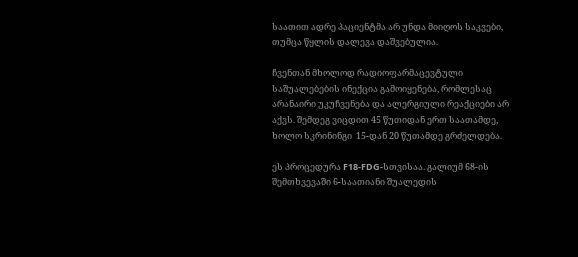საათით ადრე პაციენტმა არ უნდა მიიღოს საკვები, თუმცა წყლის დალევა დაშვებულია.

ჩვენთან მხოლოდ რადიოფარმაცევტული საშუალებების ინექცია გამოიყენება, რომლესაც არანაირი უკუჩვენება და ალერგიული რეაქციები არ აქვს. შემდეგ ვიცდით 45 წუთიდან ერთ საათამდე, ხოლო სკრინინგი  15-დან 20 წუთამდე გრძელდება.

ეს პროცედურა F18-FDG-სთვისაა. გალიუმ 68-ის შემთხვევაში 6-საათიანი შუალედის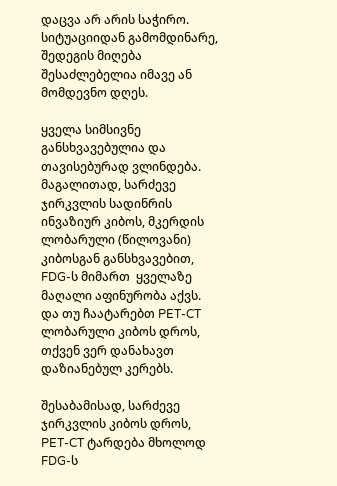დაცვა არ არის საჭირო. სიტუაციიდან გამომდინარე, შედეგის მიღება შესაძლებელია იმავე ან მომდევნო დღეს.

ყველა სიმსივნე განსხვავებულია და თავისებურად ვლინდება. მაგალითად, სარძევე ჯირკვლის სადინრის ინვაზიურ კიბოს, მკერდის ლობარული (წილოვანი) კიბოსგან განსხვავებით, FDG-ს მიმართ  ყველაზე მაღალი აფინურობა აქვს. და თუ ჩაატარებთ PET-CT ლობარული კიბოს დროს, თქვენ ვერ დანახავთ დაზიანებულ კერებს.

შესაბამისად, სარძევე ჯირკვლის კიბოს დროს, PET-CT ტარდება მხოლოდ FDG-ს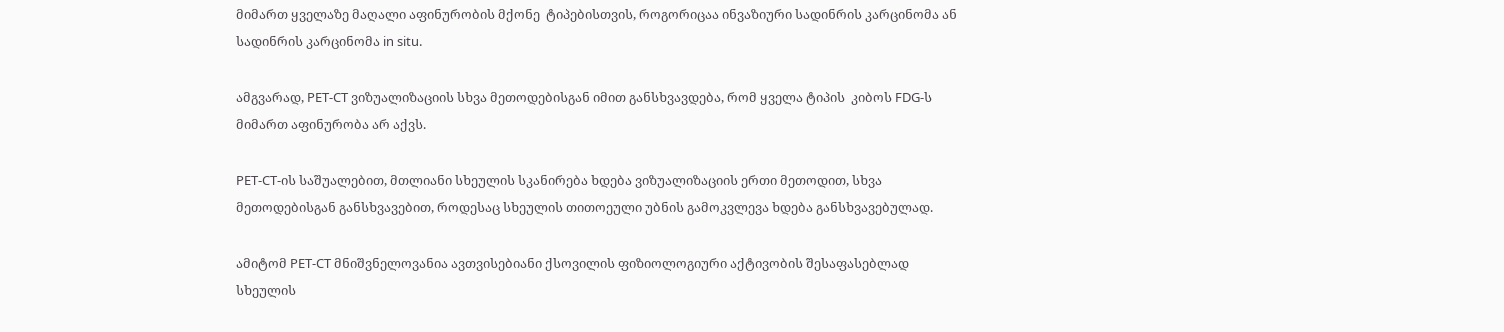მიმართ ყველაზე მაღალი აფინურობის მქონე  ტიპებისთვის, როგორიცაა ინვაზიური სადინრის კარცინომა ან სადინრის კარცინომა in situ.

ამგვარად, PET-CT ვიზუალიზაციის სხვა მეთოდებისგან იმით განსხვავდება, რომ ყველა ტიპის  კიბოს FDG-ს მიმართ აფინურობა არ აქვს.

PET-CT-ის საშუალებით, მთლიანი სხეულის სკანირება ხდება ვიზუალიზაციის ერთი მეთოდით, სხვა მეთოდებისგან განსხვავებით, როდესაც სხეულის თითოეული უბნის გამოკვლევა ხდება განსხვავებულად.

ამიტომ PET-CT მნიშვნელოვანია ავთვისებიანი ქსოვილის ფიზიოლოგიური აქტივობის შესაფასებლად სხეულის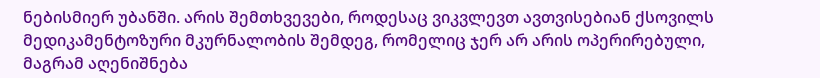ნებისმიერ უბანში. არის შემთხვევები, როდესაც ვიკვლევთ ავთვისებიან ქსოვილს მედიკამენტოზური მკურნალობის შემდეგ, რომელიც ჯერ არ არის ოპერირებული, მაგრამ აღენიშნება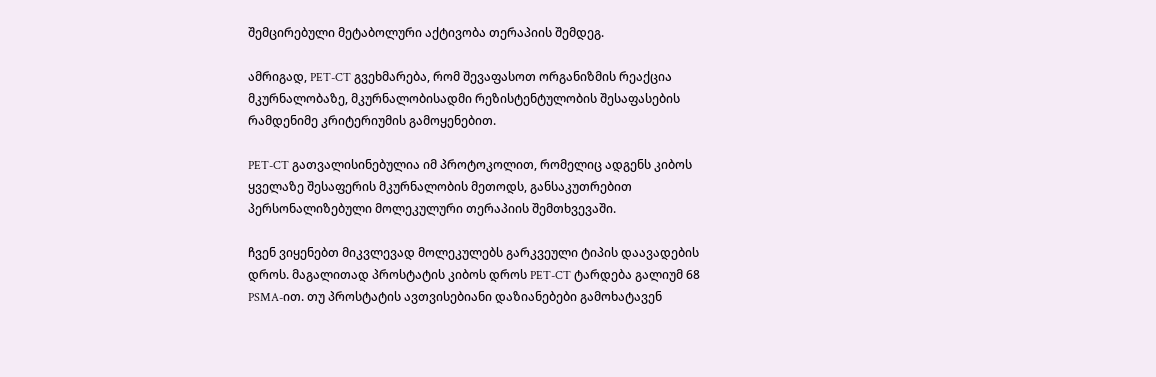შემცირებული მეტაბოლური აქტივობა თერაპიის შემდეგ.

ამრიგად, PET-CT გვეხმარება, რომ შევაფასოთ ორგანიზმის რეაქცია მკურნალობაზე, მკურნალობისადმი რეზისტენტულობის შესაფასების რამდენიმე კრიტერიუმის გამოყენებით.

PET-CT გათვალისინებულია იმ პროტოკოლით, რომელიც ადგენს კიბოს ყველაზე შესაფერის მკურნალობის მეთოდს, განსაკუთრებით პერსონალიზებული მოლეკულური თერაპიის შემთხვევაში.

ჩვენ ვიყენებთ მიკვლევად მოლეკულებს გარკვეული ტიპის დაავადების დროს. მაგალითად პროსტატის კიბოს დროს PET-CT ტარდება გალიუმ 68 PSMA-ით. თუ პროსტატის ავთვისებიანი დაზიანებები გამოხატავენ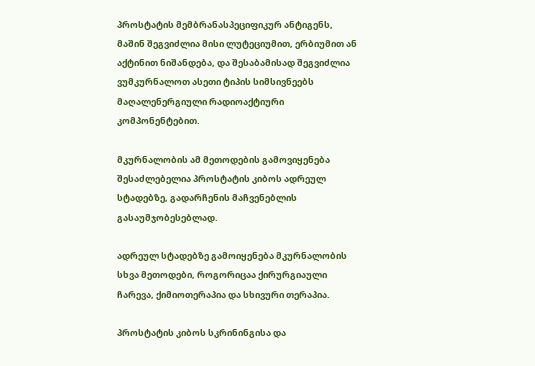პროსტატის მემბრანასპეციფიკურ ანტიგენს, მაშინ შეგვიძლია მისი ლუტეციუმით, ერბიუმით ან აქტინით ნიშანდება, და შესაბამისად შეგვიძლია ვუმკურნალოთ ასეთი ტიპის სიმსივნეებს მაღალენერგიული რადიოაქტიური კომპონენტებით.

მკურნალობის ამ მეთოდების გამოვიყენება შესაძლებელია პროსტატის კიბოს ადრეულ სტადებზე, გადარჩენის მაჩვენებლის გასაუმჯობესებლად.

ადრეულ სტადებზე გამოიყენება მკურნალობის სხვა მეთოდები, როგორიცაა ქირურგიაული ჩარევა, ქიმიოთერაპია და სხივური თერაპია.

პროსტატის კიბოს სკრინინგისა და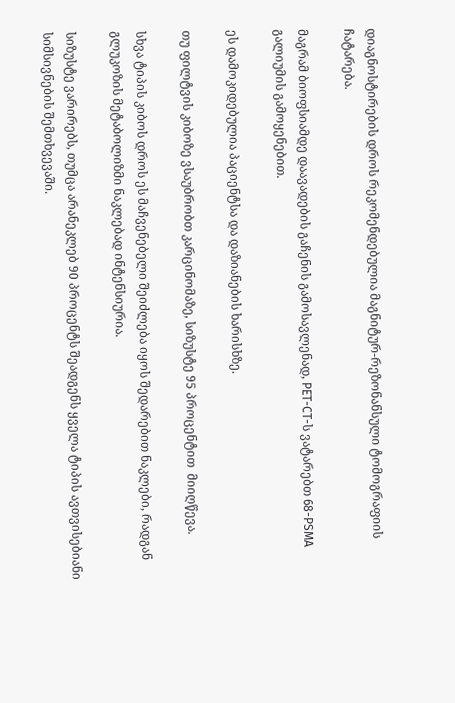დიაგნოსტირების დროს რეკომენდებულია მაგნიტურ-რეზონანსული ტომოგრაფიის ჩატარება.

მაგრამ ბიოფსიამდე დაავადების გაჩენის გამოსავლენად, PET-CT-ს ვატარებთ 68-PSMA გალიუმის გამოყენებით.

ეს დამოკიდებულია პაციენტსა და დაზიანების ხარისხზე.

თუ ფილტვის კიბოზე ვსაუბრობთ კარცინომაზე, სიზუსტე 95 პროცენტით  მიიღწევა.

სხვა ტიპის კიბოს დროს ეს მაჩვენებელი შეიძლება იყოს შედარებით ნაკლები, რადგან გლუკოზის მეტაბოლიზმი ნაკლებად ინტენსიურია.

სიზუსტე ვარირებს, თუმცა არანეკლებ 90 პროცენტს შეადგენს ყველა ტიპის ავთვისებიანი სიმსივნების შემთხვევაში.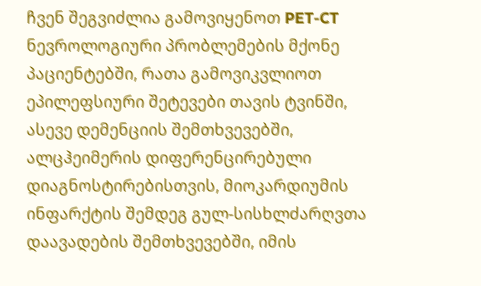ჩვენ შეგვიძლია გამოვიყენოთ PET-CT ნევროლოგიური პრობლემების მქონე პაციენტებში, რათა გამოვიკვლიოთ ეპილეფსიური შეტევები თავის ტვინში, ასევე დემენციის შემთხვევებში, ალცჰეიმერის დიფერენცირებული დიაგნოსტირებისთვის, მიოკარდიუმის ინფარქტის შემდეგ გულ-სისხლძარღვთა დაავადების შემთხვევებში, იმის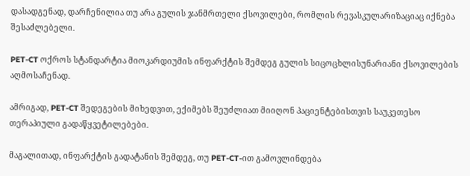დასადგენად, დარჩენილია თუ არა გულის ჯანმრთელი ქსოვილები, რომლის რევასკულარიზაციაც იქნება შესაძლებელი.

PET-CT ოქროს სტანდარტია მიოკარდიუმის ინფარქტის შემდეგ გულის სიცოცხლისუნარიანი ქსოვილების აღმოსაჩენად.

ამრიგად, PET-CT შედეგების მიხედვით, ექიმებს შეუძლიათ მიიღონ პაციენტებისთვის საუკეთესო თერაპიული გადაწყვეტილებები.

მაგალითად, ინფარქტის გადატანის შემდეგ, თუ PET-CT-ით გამოვლინდება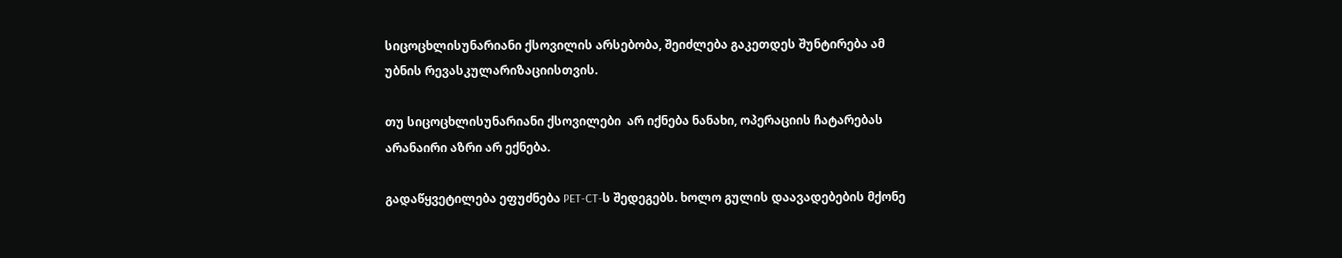სიცოცხლისუნარიანი ქსოვილის არსებობა, შეიძლება გაკეთდეს შუნტირება ამ უბნის რევასკულარიზაციისთვის.

თუ სიცოცხლისუნარიანი ქსოვილები  არ იქნება ნანახი, ოპერაციის ჩატარებას  არანაირი აზრი არ ექნება.

გადაწყვეტილება ეფუძნება PET-CT-ს შედეგებს. ხოლო გულის დაავადებების მქონე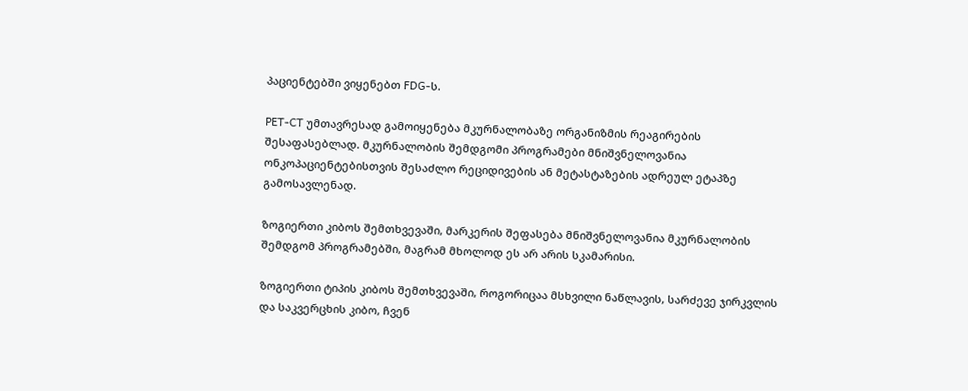პაციენტებში ვიყენებთ FDG-ს.

PET-CT უმთავრესად გამოიყენება მკურნალობაზე ორგანიზმის რეაგირების შესაფასებლად. მკურნალობის შემდგომი პროგრამები მნიშვნელოვანია ონკოპაციენტებისთვის შესაძლო რეციდივების ან მეტასტაზების ადრეულ ეტაპზე გამოსავლენად.

ზოგიერთი კიბოს შემთხვევაში, მარკერის შეფასება მნიშვნელოვანია მკურნალობის შემდგომ პროგრამებში, მაგრამ მხოლოდ ეს არ არის სკამარისი.

ზოგიერთი ტიპის კიბოს შემთხვევაში, როგორიცაა მსხვილი ნაწლავის, სარძევე ჯირკვლის და საკვერცხის კიბო, ჩვენ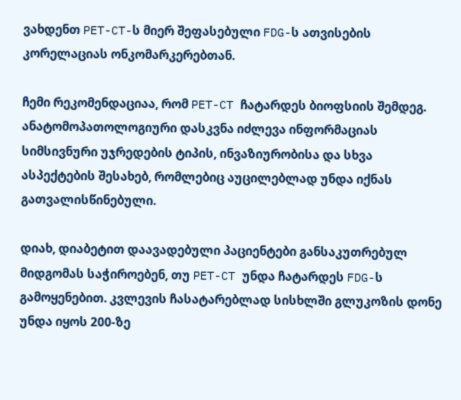ვახდენთ PET-CT-ს მიერ შეფასებული FDG-ს ათვისების კორელაციას ონკომარკერებთან.

ჩემი რეკომენდაციაა, რომ PET-CT ჩატარდეს ბიოფსიის შემდეგ. ანატომოპათოლოგიური დასკვნა იძლევა ინფორმაციას სიმსივნური უჯრედების ტიპის, ინვაზიურობისა და სხვა ასპექტების შესახებ, რომლებიც აუცილებლად უნდა იქნას გათვალისწინებული.

დიახ, დიაბეტით დაავადებული პაციენტები განსაკუთრებულ მიდგომას საჭიროებენ, თუ PET-CT უნდა ჩატარდეს FDG-ს გამოყენებით. კვლევის ჩასატარებლად სისხლში გლუკოზის დონე უნდა იყოს 200-ზე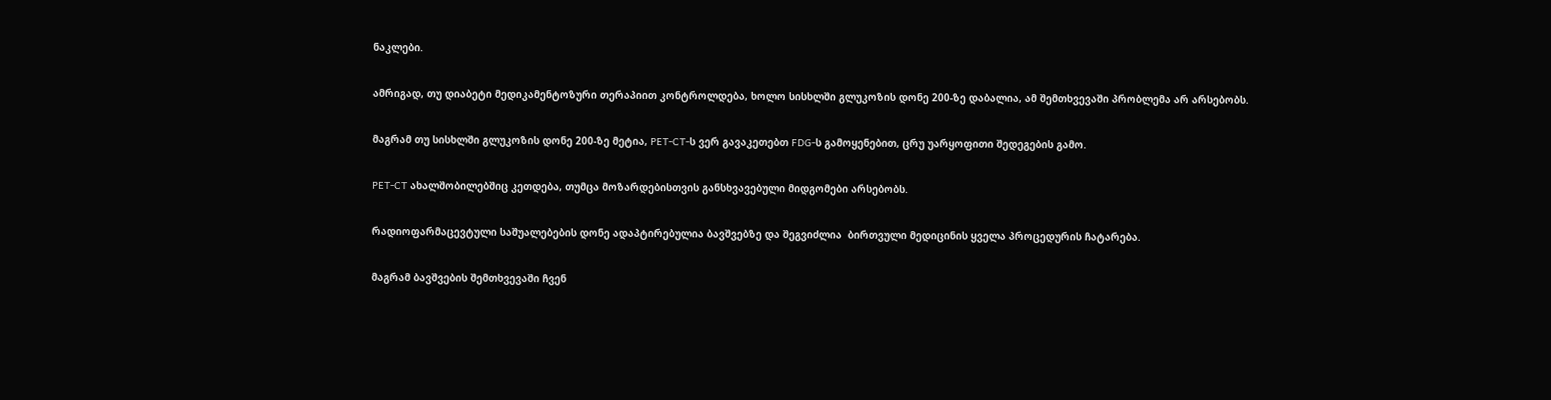ნაკლები.

ამრიგად, თუ დიაბეტი მედიკამენტოზური თერაპიით კონტროლდება, ხოლო სისხლში გლუკოზის დონე 200-ზე დაბალია, ამ შემთხვევაში პრობლემა არ არსებობს.

მაგრამ თუ სისხლში გლუკოზის დონე 200-ზე მეტია, PET-CT-ს ვერ გავაკეთებთ FDG-ს გამოყენებით, ცრუ უარყოფითი შედეგების გამო.

PET-CT ახალშობილებშიც კეთდება, თუმცა მოზარდებისთვის განსხვავებული მიდგომები არსებობს.

რადიოფარმაცევტული საშუალებების დონე ადაპტირებულია ბავშვებზე და შეგვიძლია  ბირთვული მედიცინის ყველა პროცედურის ჩატარება.

მაგრამ ბავშვების შემთხვევაში ჩვენ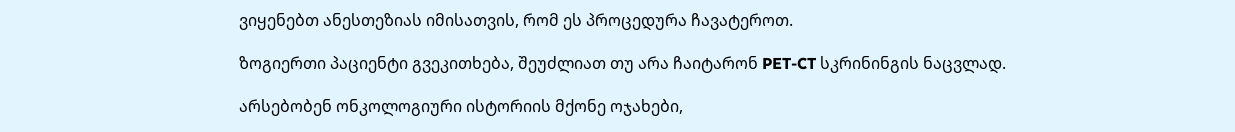ვიყენებთ ანესთეზიას იმისათვის, რომ ეს პროცედურა ჩავატეროთ.

ზოგიერთი პაციენტი გვეკითხება, შეუძლიათ თუ არა ჩაიტარონ PET-CT სკრინინგის ნაცვლად.

არსებობენ ონკოლოგიური ისტორიის მქონე ოჯახები,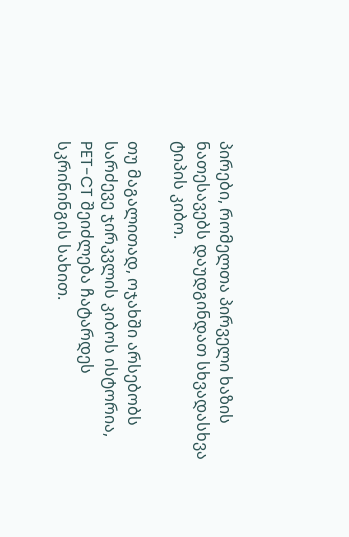პირები, რომელთა პირველი ხაზის ნათესავებს დაუდგინდათ სხვადასხვა ტიპის კიბო.

თუ მაგალითად, ოჯახში არსებობს სარძევე ჯირკვლის კიბოს ისტორია, PET-CT შეიძლება ჩატარდეს სკრინინგის სახით.